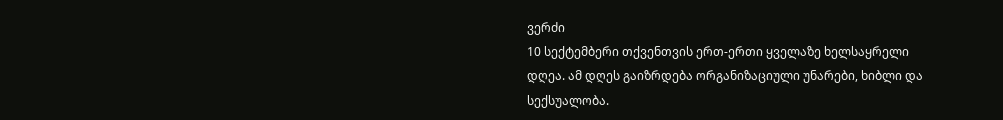ვერძი
10 სექტემბერი თქვენთვის ერთ-ერთი ყველაზე ხელსაყრელი დღეა. ამ დღეს გაიზრდება ორგანიზაციული უნარები, ხიბლი და სექსუალობა.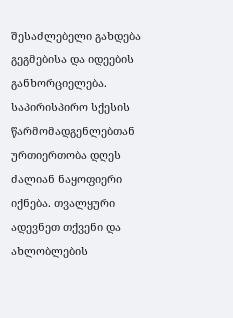შესაძლებელი გახდება გეგმებისა და იდეების განხორციელება. საპირისპირო სქესის წარმომადგენლებთან ურთიერთობა დღეს ძალიან ნაყოფიერი იქნება. თვალყური ადევნეთ თქვენი და ახლობლების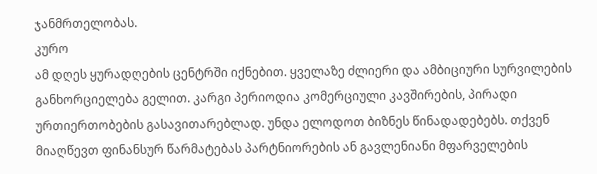ჯანმრთელობას.
კურო
ამ დღეს ყურადღების ცენტრში იქნებით. ყველაზე ძლიერი და ამბიციური სურვილების განხორციელება გელით. კარგი პერიოდია კომერციული კავშირების, პირადი ურთიერთობების გასავითარებლად. უნდა ელოდოთ ბიზნეს წინადადებებს. თქვენ მიაღწევთ ფინანსურ წარმატებას პარტნიორების ან გავლენიანი მფარველების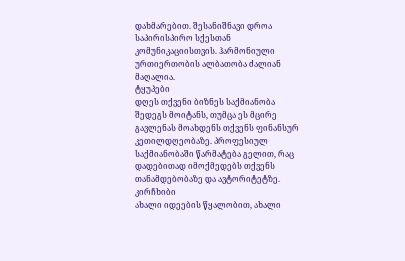დახმარებით. შესანიშნავი დროა საპირისპირო სქესთან კომუნიკაციისთვის. ჰარმონიული ურთიერთობის ალბათობა ძალიან მაღალია.
ტყუპები
დღეს თქვენი ბიზნეს საქმიანობა შედეგს მოიტანს, თუმცა ეს მცირე გავლენას მოახდენს თქვენს ფინანსურ კეთილდღეობაზე. პროფესიულ საქმიანობაში წარმატება გელით, რაც დადებითად იმოქმედებს თქვენს თანამდებობაზე და ავტორიტეტზე.
კირჩხიბი
ახალი იდეების წყალობით, ახალი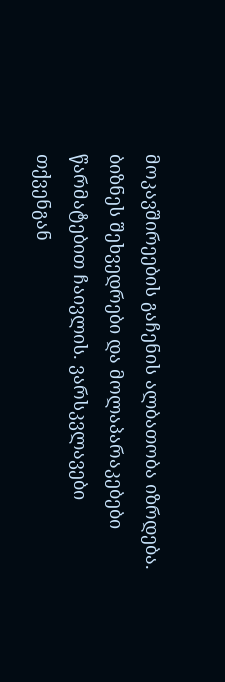მოკავშირეების გაჩენის ალბათობა იზრდება. ბიზნეს შეხვედრები და მოლაპარაკებები წარმატებით ჩაივლის. ვარსკვლავები თქვენგან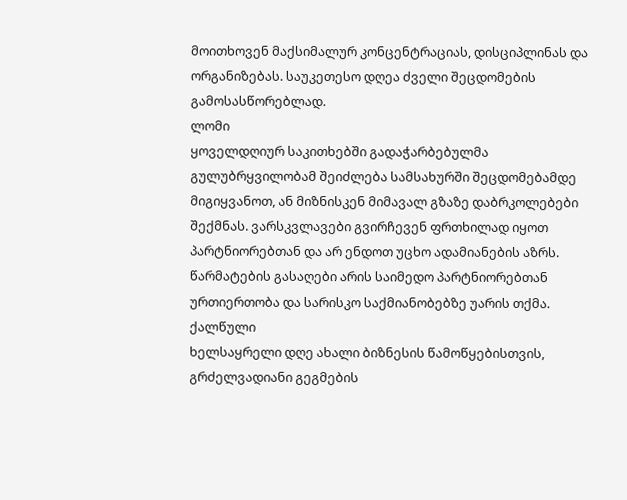მოითხოვენ მაქსიმალურ კონცენტრაციას, დისციპლინას და ორგანიზებას. საუკეთესო დღეა ძველი შეცდომების გამოსასწორებლად.
ლომი
ყოველდღიურ საკითხებში გადაჭარბებულმა გულუბრყვილობამ შეიძლება სამსახურში შეცდომებამდე მიგიყვანოთ, ან მიზნისკენ მიმავალ გზაზე დაბრკოლებები შექმნას. ვარსკვლავები გვირჩევენ ფრთხილად იყოთ პარტნიორებთან და არ ენდოთ უცხო ადამიანების აზრს. წარმატების გასაღები არის საიმედო პარტნიორებთან ურთიერთობა და სარისკო საქმიანობებზე უარის თქმა.
ქალწული
ხელსაყრელი დღე ახალი ბიზნესის წამოწყებისთვის, გრძელვადიანი გეგმების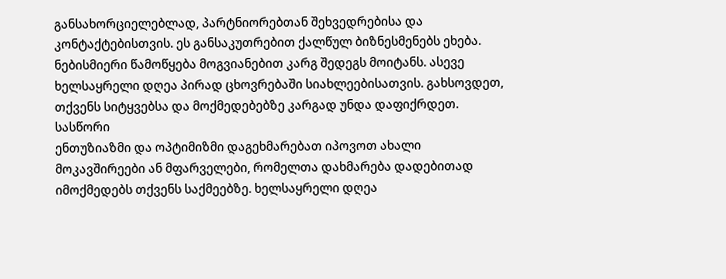განსახორციელებლად, პარტნიორებთან შეხვედრებისა და კონტაქტებისთვის. ეს განსაკუთრებით ქალწულ ბიზნესმენებს ეხება. ნებისმიერი წამოწყება მოგვიანებით კარგ შედეგს მოიტანს. ასევე ხელსაყრელი დღეა პირად ცხოვრებაში სიახლეებისათვის. გახსოვდეთ, თქვენს სიტყვებსა და მოქმედებებზე კარგად უნდა დაფიქრდეთ.
სასწორი
ენთუზიაზმი და ოპტიმიზმი დაგეხმარებათ იპოვოთ ახალი მოკავშირეები ან მფარველები, რომელთა დახმარება დადებითად იმოქმედებს თქვენს საქმეებზე. ხელსაყრელი დღეა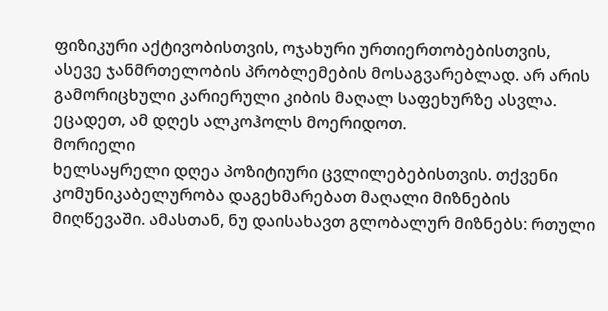ფიზიკური აქტივობისთვის, ოჯახური ურთიერთობებისთვის, ასევე ჯანმრთელობის პრობლემების მოსაგვარებლად. არ არის გამორიცხული კარიერული კიბის მაღალ საფეხურზე ასვლა. ეცადეთ, ამ დღეს ალკოჰოლს მოერიდოთ.
მორიელი
ხელსაყრელი დღეა პოზიტიური ცვლილებებისთვის. თქვენი კომუნიკაბელურობა დაგეხმარებათ მაღალი მიზნების მიღწევაში. ამასთან, ნუ დაისახავთ გლობალურ მიზნებს: რთული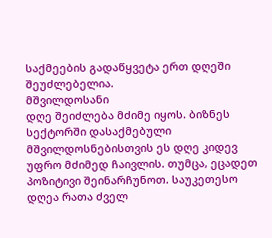საქმეების გადაწყვეტა ერთ დღეში შეუძლებელია.
მშვილდოსანი
დღე შეიძლება მძიმე იყოს. ბიზნეს სექტორში დასაქმებული მშვილდოსნებისთვის ეს დღე კიდევ უფრო მძიმედ ჩაივლის. თუმცა, ეცადეთ პოზიტივი შეინარჩუნოთ. საუკეთესო დღეა რათა ძველ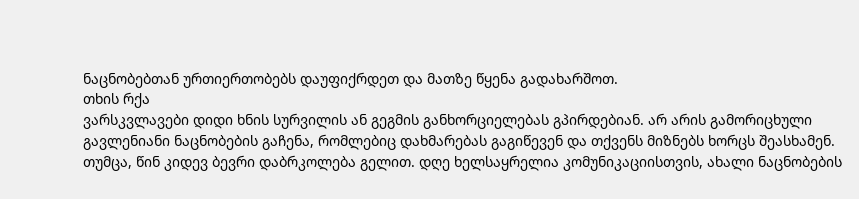ნაცნობებთან ურთიერთობებს დაუფიქრდეთ და მათზე წყენა გადახარშოთ.
თხის რქა
ვარსკვლავები დიდი ხნის სურვილის ან გეგმის განხორციელებას გპირდებიან. არ არის გამორიცხული გავლენიანი ნაცნობების გაჩენა, რომლებიც დახმარებას გაგიწევენ და თქვენს მიზნებს ხორცს შეასხამენ. თუმცა, წინ კიდევ ბევრი დაბრკოლება გელით. დღე ხელსაყრელია კომუნიკაციისთვის, ახალი ნაცნობების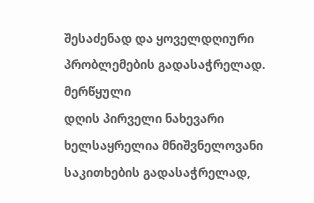შესაძენად და ყოველდღიური პრობლემების გადასაჭრელად.
მერწყული
დღის პირველი ნახევარი ხელსაყრელია მნიშვნელოვანი საკითხების გადასაჭრელად,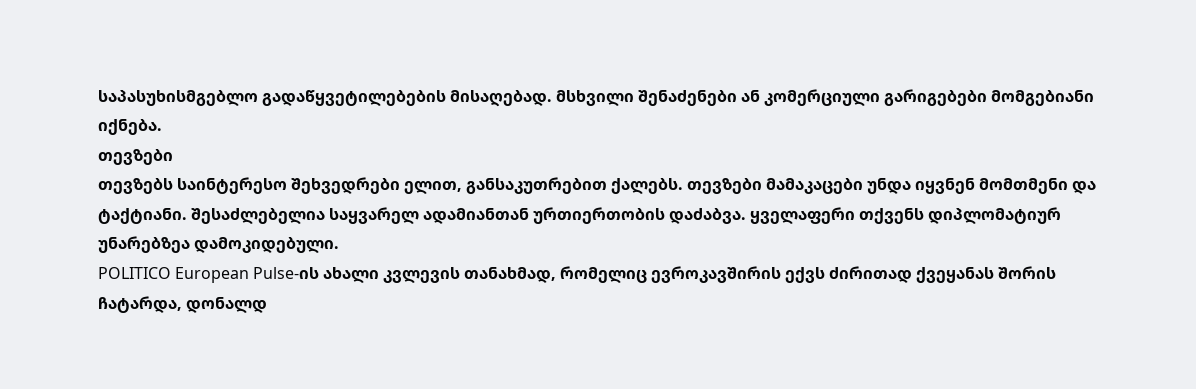საპასუხისმგებლო გადაწყვეტილებების მისაღებად. მსხვილი შენაძენები ან კომერციული გარიგებები მომგებიანი იქნება.
თევზები
თევზებს საინტერესო შეხვედრები ელით, განსაკუთრებით ქალებს. თევზები მამაკაცები უნდა იყვნენ მომთმენი და ტაქტიანი. შესაძლებელია საყვარელ ადამიანთან ურთიერთობის დაძაბვა. ყველაფერი თქვენს დიპლომატიურ უნარებზეა დამოკიდებული.
POLITICO European Pulse-ის ახალი კვლევის თანახმად, რომელიც ევროკავშირის ექვს ძირითად ქვეყანას შორის ჩატარდა, დონალდ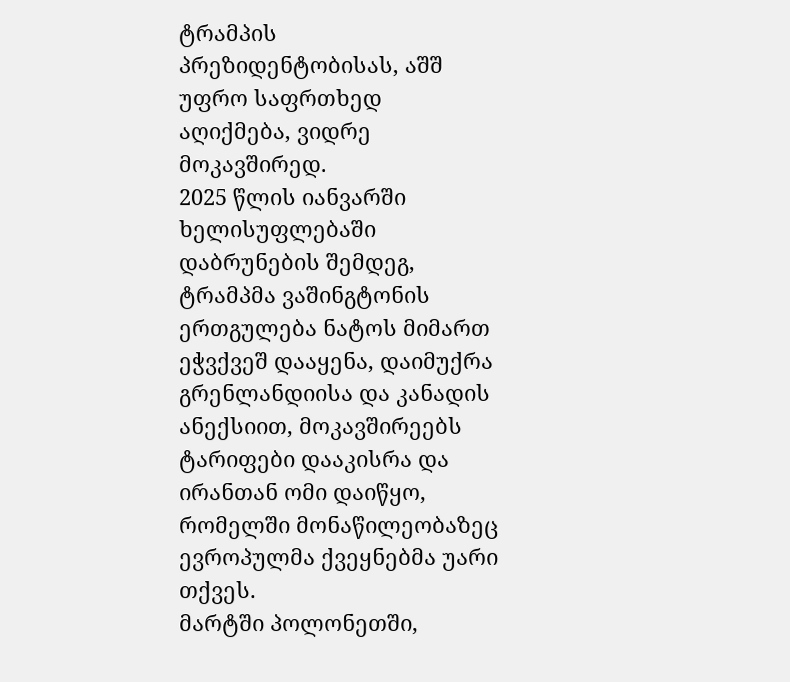ტრამპის პრეზიდენტობისას, აშშ უფრო საფრთხედ აღიქმება, ვიდრე მოკავშირედ.
2025 წლის იანვარში ხელისუფლებაში დაბრუნების შემდეგ, ტრამპმა ვაშინგტონის ერთგულება ნატოს მიმართ ეჭვქვეშ დააყენა, დაიმუქრა გრენლანდიისა და კანადის ანექსიით, მოკავშირეებს ტარიფები დააკისრა და ირანთან ომი დაიწყო, რომელში მონაწილეობაზეც ევროპულმა ქვეყნებმა უარი თქვეს.
მარტში პოლონეთში,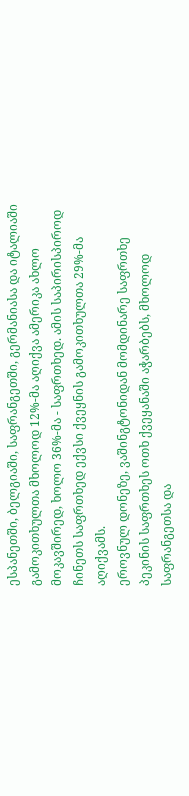ესპანეთში, ბელგიაში, საფრანგეთში, გერმანიასა და იტალიაში გამოკითხულთა მხოლოდ 12%-მა აღიქვა ამერიკა ახლო მოკავშირედ, ხოლო 36%-მა - საფრთხედ. ამის საპირისპიროდ ჩინეთს საფრთხედ ექვსი ქვეყნის გამოკითხულთა 29%-მა აღიქვამს.
ეროვნულ დონეზე, ვაშინგტონიდან მომდინარე საფრთხე პეკინის საფრთხეს ოთხ ქვეყანაში აჭარბებს, მხოლოდ საფრანგეთსა და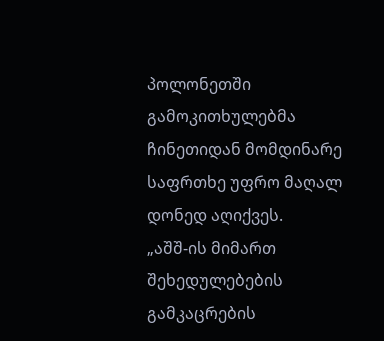პოლონეთში გამოკითხულებმა ჩინეთიდან მომდინარე საფრთხე უფრო მაღალ დონედ აღიქვეს.
„აშშ-ის მიმართ შეხედულებების გამკაცრების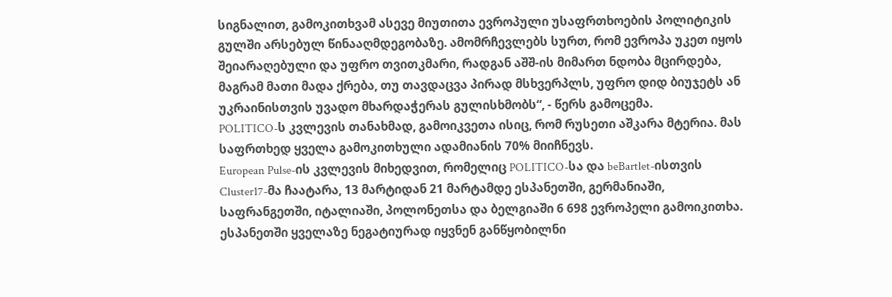სიგნალით, გამოკითხვამ ასევე მიუთითა ევროპული უსაფრთხოების პოლიტიკის გულში არსებულ წინააღმდეგობაზე. ამომრჩევლებს სურთ, რომ ევროპა უკეთ იყოს შეიარაღებული და უფრო თვითკმარი, რადგან აშშ-ის მიმართ ნდობა მცირდება, მაგრამ მათი მადა ქრება, თუ თავდაცვა პირად მსხვერპლს, უფრო დიდ ბიუჯეტს ან უკრაინისთვის უვადო მხარდაჭერას გულისხმობს“, - წერს გამოცემა.
POLITICO-ს კვლევის თანახმად, გამოიკვეთა ისიც, რომ რუსეთი აშკარა მტერია. მას საფრთხედ ყველა გამოკითხული ადამიანის 70% მიიჩნევს.
European Pulse-ის კვლევის მიხედვით, რომელიც POLITICO-სა და beBartlet-ისთვის Cluster17-მა ჩაატარა, 13 მარტიდან 21 მარტამდე ესპანეთში, გერმანიაში, საფრანგეთში, იტალიაში, პოლონეთსა და ბელგიაში 6 698 ევროპელი გამოიკითხა.
ესპანეთში ყველაზე ნეგატიურად იყვნენ განწყობილნი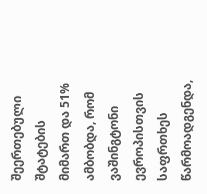შეერთებული შტატების მიმართ და 51% ამბობდა, რომ ვაშინგტონი ევროპისთვის საფრთხეს წარმოადგენდა,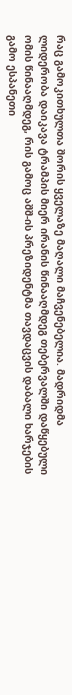რაც გამოკითხულთა შორის ყველაზე მაღალი მაჩვენებელია. მადრიდმა ლიდერობა დაიკავა ტრამპის მიერ ირანის წინააღმდეგ თებერვალში დაწყებული ომის წინააღმდეგ, რის გამოც აშშ-ის პრეზიდენტმა თავდაცვის დაბალი ხარჯების გამო ესპანეთი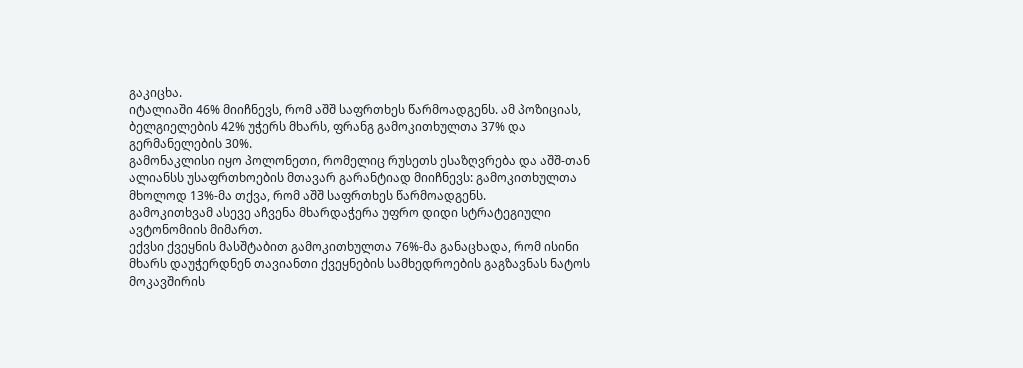გაკიცხა.
იტალიაში 46% მიიჩნევს, რომ აშშ საფრთხეს წარმოადგენს. ამ პოზიციას, ბელგიელების 42% უჭერს მხარს, ფრანგ გამოკითხულთა 37% და გერმანელების 30%.
გამონაკლისი იყო პოლონეთი, რომელიც რუსეთს ესაზღვრება და აშშ-თან ალიანსს უსაფრთხოების მთავარ გარანტიად მიიჩნევს: გამოკითხულთა მხოლოდ 13%-მა თქვა, რომ აშშ საფრთხეს წარმოადგენს.
გამოკითხვამ ასევე აჩვენა მხარდაჭერა უფრო დიდი სტრატეგიული ავტონომიის მიმართ.
ექვსი ქვეყნის მასშტაბით გამოკითხულთა 76%-მა განაცხადა, რომ ისინი მხარს დაუჭერდნენ თავიანთი ქვეყნების სამხედროების გაგზავნას ნატოს მოკავშირის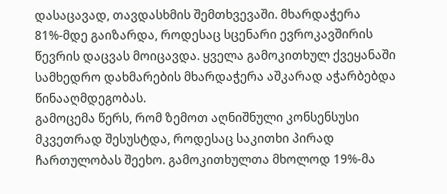დასაცავად, თავდასხმის შემთხვევაში. მხარდაჭერა 81%-მდე გაიზარდა, როდესაც სცენარი ევროკავშირის წევრის დაცვას მოიცავდა. ყველა გამოკითხულ ქვეყანაში სამხედრო დახმარების მხარდაჭერა აშკარად აჭარბებდა წინააღმდეგობას.
გამოცემა წერს, რომ ზემოთ აღნიშნული კონსენსუსი მკვეთრად შესუსტდა, როდესაც საკითხი პირად ჩართულობას შეეხო. გამოკითხულთა მხოლოდ 19%-მა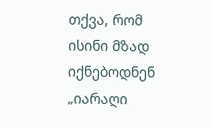თქვა, რომ ისინი მზად იქნებოდნენ „იარაღი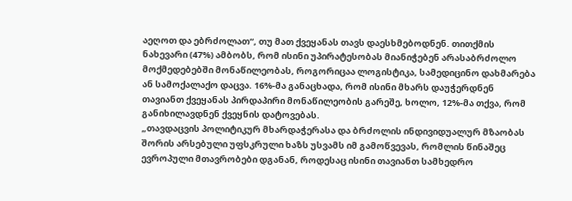აეღოთ და ებრძოლათ“, თუ მათ ქვეყანას თავს დაესხმებოდნენ. თითქმის ნახევარი (47%) ამბობს, რომ ისინი უპირატესობას მიანიჭებენ არასაბრძოლო მოქმედებებში მონაწილეობას, როგორიცაა ლოგისტიკა, სამედიცინო დახმარება ან სამოქალაქო დაცვა. 16%-მა განაცხადა, რომ ისინი მხარს დაუჭერდნენ თავიანთ ქვეყანას პირდაპირი მონაწილეობის გარეშე, ხოლო, 12%-მა თქვა, რომ განიხილავდნენ ქვეყნის დატოვებას.
„თავდაცვის პოლიტიკურ მხარდაჭერასა და ბრძოლის ინდივიდუალურ მზაობას შორის არსებული უფსკრული ხაზს უსვამს იმ გამოწვევას, რომლის წინაშეც ევროპული მთავრობები დგანან, როდესაც ისინი თავიანთ სამხედრო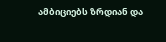ამბიციებს ზრდიან და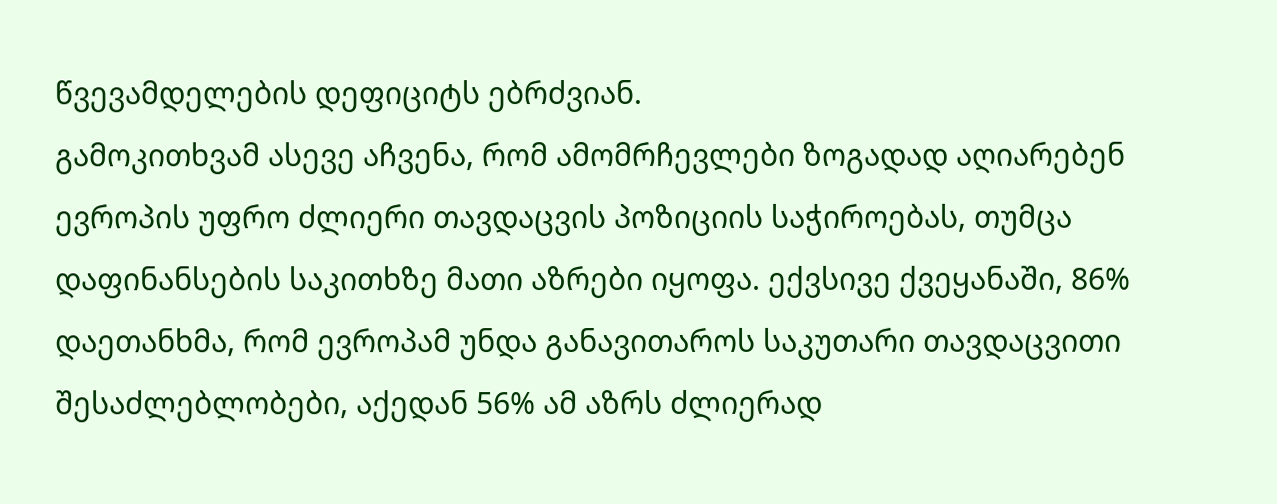წვევამდელების დეფიციტს ებრძვიან.
გამოკითხვამ ასევე აჩვენა, რომ ამომრჩევლები ზოგადად აღიარებენ ევროპის უფრო ძლიერი თავდაცვის პოზიციის საჭიროებას, თუმცა დაფინანსების საკითხზე მათი აზრები იყოფა. ექვსივე ქვეყანაში, 86% დაეთანხმა, რომ ევროპამ უნდა განავითაროს საკუთარი თავდაცვითი შესაძლებლობები, აქედან 56% ამ აზრს ძლიერად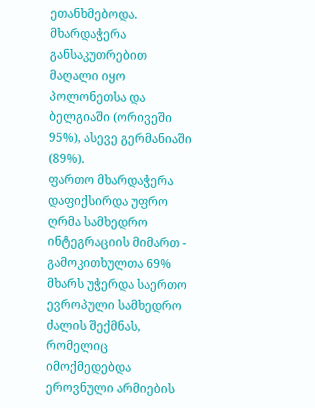ეთანხმებოდა. მხარდაჭერა განსაკუთრებით მაღალი იყო პოლონეთსა და ბელგიაში (ორივეში 95%), ასევე გერმანიაში (89%).
ფართო მხარდაჭერა დაფიქსირდა უფრო ღრმა სამხედრო ინტეგრაციის მიმართ - გამოკითხულთა 69% მხარს უჭერდა საერთო ევროპული სამხედრო ძალის შექმნას, რომელიც იმოქმედებდა ეროვნული არმიების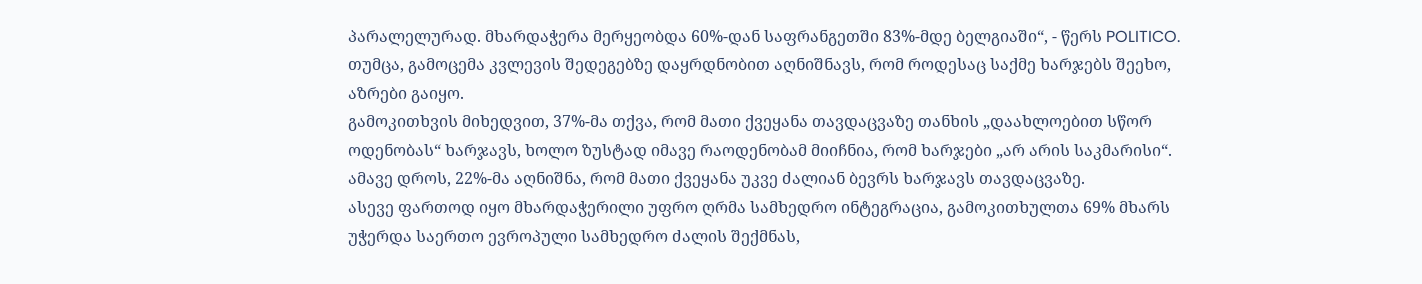პარალელურად. მხარდაჭერა მერყეობდა 60%-დან საფრანგეთში 83%-მდე ბელგიაში“, - წერს POLITICO.
თუმცა, გამოცემა კვლევის შედეგებზე დაყრდნობით აღნიშნავს, რომ როდესაც საქმე ხარჯებს შეეხო, აზრები გაიყო.
გამოკითხვის მიხედვით, 37%-მა თქვა, რომ მათი ქვეყანა თავდაცვაზე თანხის „დაახლოებით სწორ ოდენობას“ ხარჯავს, ხოლო ზუსტად იმავე რაოდენობამ მიიჩნია, რომ ხარჯები „არ არის საკმარისი“. ამავე დროს, 22%-მა აღნიშნა, რომ მათი ქვეყანა უკვე ძალიან ბევრს ხარჯავს თავდაცვაზე.
ასევე ფართოდ იყო მხარდაჭერილი უფრო ღრმა სამხედრო ინტეგრაცია, გამოკითხულთა 69% მხარს უჭერდა საერთო ევროპული სამხედრო ძალის შექმნას,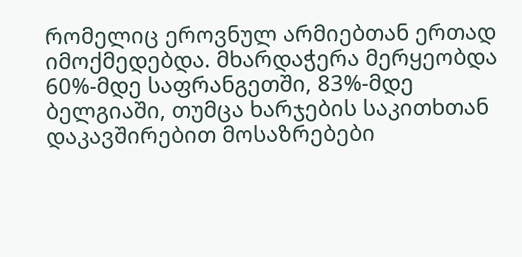რომელიც ეროვნულ არმიებთან ერთად იმოქმედებდა. მხარდაჭერა მერყეობდა 60%-მდე საფრანგეთში, 83%-მდე ბელგიაში, თუმცა ხარჯების საკითხთან დაკავშირებით მოსაზრებები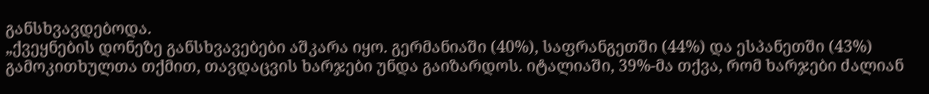განსხვავდებოდა.
„ქვეყნების დონეზე განსხვავებები აშკარა იყო. გერმანიაში (40%), საფრანგეთში (44%) და ესპანეთში (43%) გამოკითხულთა თქმით, თავდაცვის ხარჯები უნდა გაიზარდოს. იტალიაში, 39%-მა თქვა, რომ ხარჯები ძალიან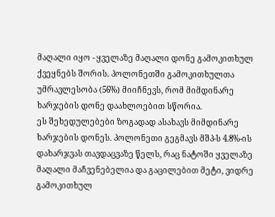მაღალი იყო - ყველაზე მაღალი დონე გამოკითხულ ქვეყნებს შორის. პოლონეთში გამოკითხულთა უმრავლესობა (56%) მიიჩნევს, რომ მიმდინარე ხარჯების დონე დაახლოებით სწორია.
ეს შეხედულებები ზოგადად ასახავს მიმდინარე ხარჯების დონეს. პოლონეთი გეგმავს მშპ-ს 4.8%-ის დახარჯვას თავდაცვაზე წელს, რაც ნატოში ყველაზე მაღალი მაჩვენებელია და გაცილებით მეტი, ვიდრე გამოკითხულ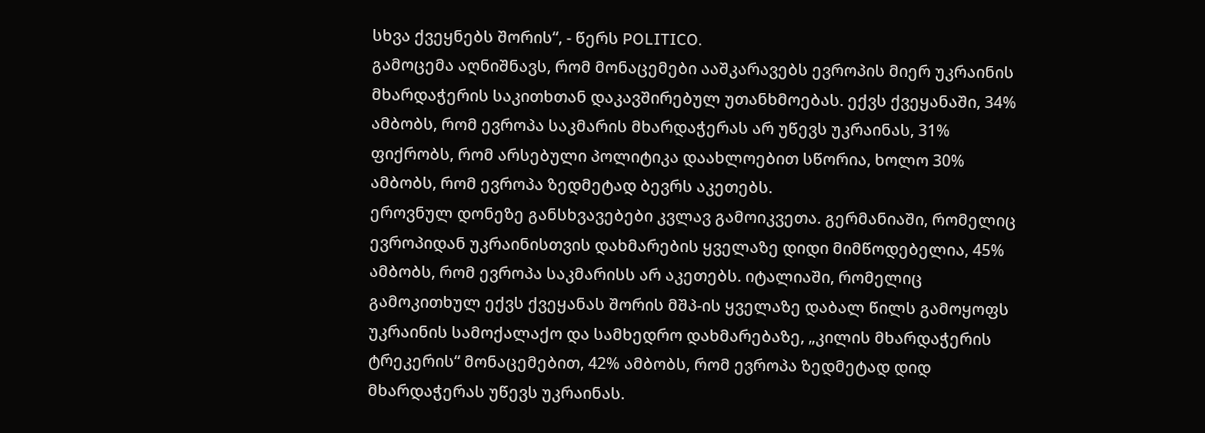სხვა ქვეყნებს შორის“, - წერს POLITICO.
გამოცემა აღნიშნავს, რომ მონაცემები ააშკარავებს ევროპის მიერ უკრაინის მხარდაჭერის საკითხთან დაკავშირებულ უთანხმოებას. ექვს ქვეყანაში, 34% ამბობს, რომ ევროპა საკმარის მხარდაჭერას არ უწევს უკრაინას, 31% ფიქრობს, რომ არსებული პოლიტიკა დაახლოებით სწორია, ხოლო 30% ამბობს, რომ ევროპა ზედმეტად ბევრს აკეთებს.
ეროვნულ დონეზე განსხვავებები კვლავ გამოიკვეთა. გერმანიაში, რომელიც ევროპიდან უკრაინისთვის დახმარების ყველაზე დიდი მიმწოდებელია, 45% ამბობს, რომ ევროპა საკმარისს არ აკეთებს. იტალიაში, რომელიც გამოკითხულ ექვს ქვეყანას შორის მშპ-ის ყველაზე დაბალ წილს გამოყოფს უკრაინის სამოქალაქო და სამხედრო დახმარებაზე, „კილის მხარდაჭერის ტრეკერის“ მონაცემებით, 42% ამბობს, რომ ევროპა ზედმეტად დიდ მხარდაჭერას უწევს უკრაინას.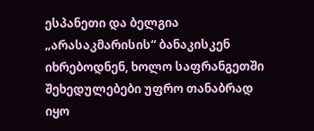ესპანეთი და ბელგია „არასაკმარისის“ ბანაკისკენ იხრებოდნენ, ხოლო საფრანგეთში შეხედულებები უფრო თანაბრად იყო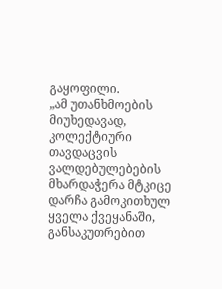გაყოფილი.
„ამ უთანხმოების მიუხედავად, კოლექტიური თავდაცვის ვალდებულებების მხარდაჭერა მტკიცე დარჩა გამოკითხულ ყველა ქვეყანაში, განსაკუთრებით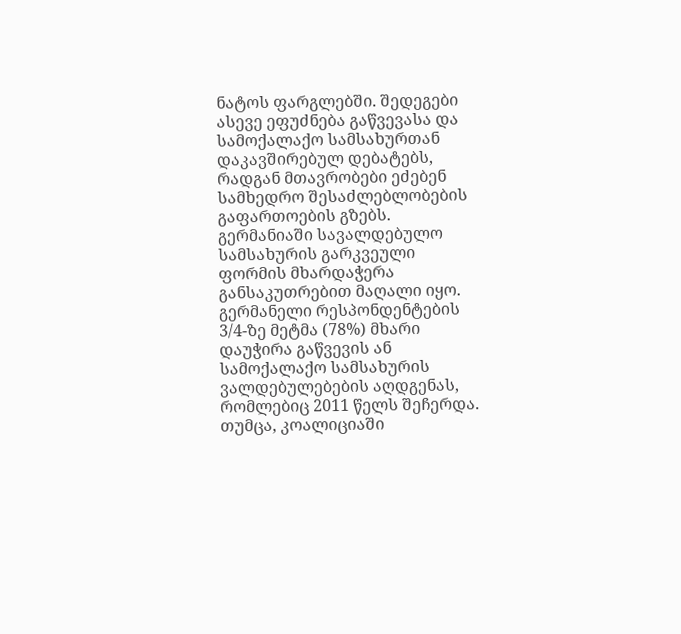ნატოს ფარგლებში. შედეგები ასევე ეფუძნება გაწვევასა და სამოქალაქო სამსახურთან დაკავშირებულ დებატებს, რადგან მთავრობები ეძებენ სამხედრო შესაძლებლობების გაფართოების გზებს.
გერმანიაში სავალდებულო სამსახურის გარკვეული ფორმის მხარდაჭერა განსაკუთრებით მაღალი იყო. გერმანელი რესპონდენტების 3/4-ზე მეტმა (78%) მხარი დაუჭირა გაწვევის ან სამოქალაქო სამსახურის ვალდებულებების აღდგენას, რომლებიც 2011 წელს შეჩერდა. თუმცა, კოალიციაში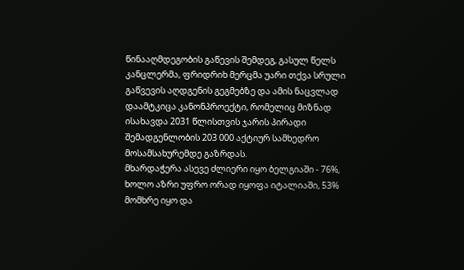წინააღმდეგობის გაწევის შემდეგ, გასულ წელს კანცლერმა, ფრიდრიხ მერცმა უარი თქვა სრული გაწვევის აღდგენის გეგმებზე და ამის ნაცვლად დაამტკიცა კანონპროექტი, რომელიც მიზნად ისახავდა 2031 წლისთვის ჯარის პირადი შემადგენლობის 203 000 აქტიურ სამხედრო მოსამსახურემდე გაზრდას.
მხარდაჭერა ასევე ძლიერი იყო ბელგიაში - 76%, ხოლო აზრი უფრო ორად იყოფა იტალიაში, 53% მომხრე იყო და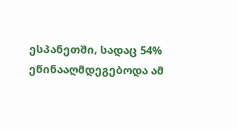ესპანეთში, სადაც 54% ეწინააღმდეგებოდა ამ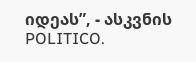იდეას”, - ასკვნის POLITICO.